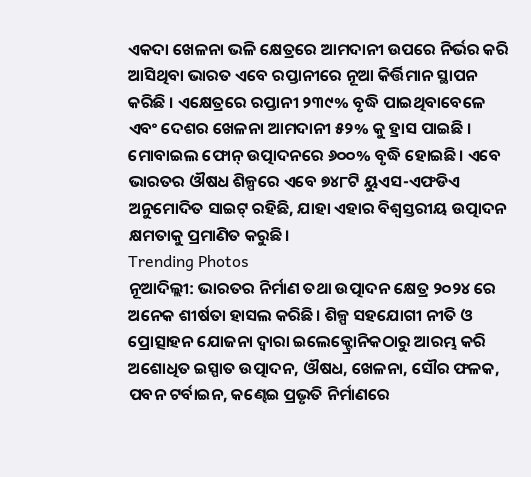ଏକଦା ଖେଳନା ଭଳି କ୍ଷେତ୍ରରେ ଆମଦାନୀ ଉପରେ ନିର୍ଭର କରି ଆସିଥିବା ଭାରତ ଏବେ ରପ୍ତାନୀରେ ନୂଆ କିର୍ତ୍ତିମାନ ସ୍ଥାପନ କରିଛି । ଏକ୍ଷେତ୍ରରେ ରପ୍ତାନୀ ୨୩୯% ବୃଦ୍ଧି ପାଇଥିବାବେଳେ ଏବଂ ଦେଶର ଖେଳନା ଆମଦାନୀ ୫୨% କୁ ହ୍ରାସ ପାଇଛି । ମୋବାଇଲ ଫୋନ୍ ଉତ୍ପାଦନରେ ୬୦୦% ବୃଦ୍ଧି ହୋଇଛି। ଏବେ ଭାରତର ଔଷଧ ଶିଳ୍ପରେ ଏବେ ୭୪୮ଟି ୟୁଏସ-ଏଫଡିଏ ଅନୁମୋଦିତ ସାଇଟ୍ ରହିଛି, ଯାହା ଏହାର ବିଶ୍ୱସ୍ତରୀୟ ଉତ୍ପାଦନ କ୍ଷମତାକୁ ପ୍ରମାଣିତ କରୁଛି।
Trending Photos
ନୂଆଦିଲ୍ଲୀ: ଭାରତର ନିର୍ମାଣ ତଥା ଉତ୍ପାଦନ କ୍ଷେତ୍ର ୨୦୨୪ ରେ ଅନେକ ଶୀର୍ଷତା ହାସଲ କରିଛି। ଶିଳ୍ପ ସହଯୋଗୀ ନୀତି ଓ ପ୍ରୋତ୍ସାହନ ଯୋଜନା ଦ୍ୱାରା ଇଲେକ୍ଟ୍ରୋନିକଠାରୁ ଆରମ୍ଭ କରି ଅଶୋଧିତ ଇସ୍ପାତ ଉତ୍ପାଦନ, ଔଷଧ, ଖେଳନା, ସୌର ଫଳକ, ପବନ ଟର୍ବାଇନ, କଣ୍ଢେଇ ପ୍ରଭୃତି ନିର୍ମାଣରେ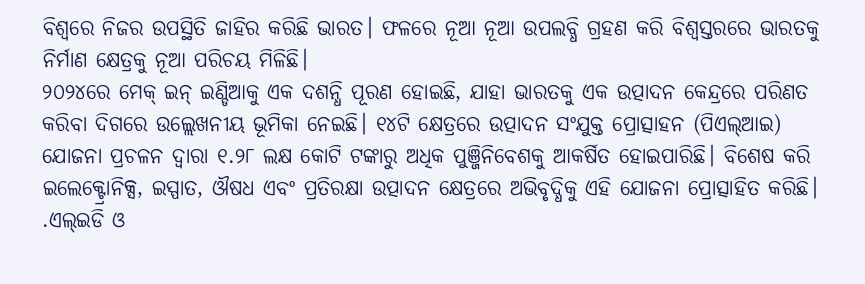ବିଶ୍ୱରେ ନିଜର ଉପସ୍ଥିତି ଜାହିର କରିଛି ଭାରତ। ଫଳରେ ନୂଆ ନୂଆ ଉପଲବ୍ଧି ଗ୍ରହଣ କରି ବିଶ୍ୱସ୍ତରରେ ଭାରତକୁ ନିର୍ମାଣ କ୍ଷେତ୍ରକୁ ନୂଆ ପରିଚୟ ମିଳିଛି।
୨୦୨୪ରେ ମେକ୍ ଇନ୍ ଇଣ୍ଡିଆକୁ ଏକ ଦଶନ୍ଧି ପୂରଣ ହୋଇଛି, ଯାହା ଭାରତକୁ ଏକ ଉତ୍ପାଦନ କେନ୍ଦ୍ରରେ ପରିଣତ କରିବା ଦିଗରେ ଉଲ୍ଲେଖନୀୟ ଭୂମିକା ନେଇଛି। ୧୪ଟି କ୍ଷେତ୍ରରେ ଉତ୍ପାଦନ ସଂଯୁକ୍ତ ପ୍ରୋତ୍ସାହନ (ପିଏଲ୍ଆଇ) ଯୋଜନା ପ୍ରଚଳନ ଦ୍ୱାରା ୧.୨୮ ଲକ୍ଷ କୋଟି ଟଙ୍କାରୁ ଅଧିକ ପୁଞ୍ଜିନିବେଶକୁ ଆକର୍ଷିତ ହୋଇପାରିଛି। ବିଶେଷ କରି ଇଲେକ୍ଟ୍ରୋନିକ୍ସ, ଇସ୍ପାତ, ଔଷଧ ଏବଂ ପ୍ରତିରକ୍ଷା ଉତ୍ପାଦନ କ୍ଷେତ୍ରରେ ଅଭିବୃଦ୍ଧିକୁ ଏହି ଯୋଜନା ପ୍ରୋତ୍ସାହିତ କରିଛି। .ଏଲ୍ଇଡି ଓ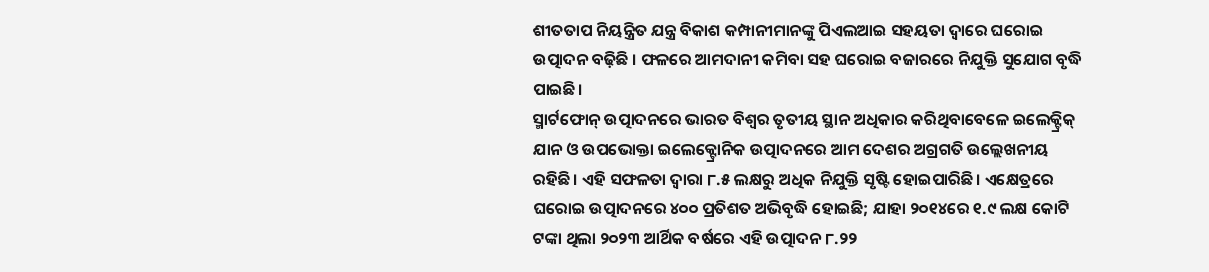ଶୀତତାପ ନିୟନ୍ତ୍ରିତ ଯନ୍ତ୍ର ବିକାଶ କମ୍ପାନୀମାନଙ୍କୁ ପିଏଲଆଇ ସହୟତା ଦ୍ୱାରେ ଘରୋଇ ଉତ୍ପାଦନ ବଢ଼ିଛି । ଫଳରେ ଆମଦାନୀ କମିବା ସହ ଘରୋଇ ବଜାରରେ ନିଯୁକ୍ତି ସୁଯୋଗ ବୃଦ୍ଧି ପାଇଛି।
ସ୍ମାର୍ଟଫୋନ୍ ଉତ୍ପାଦନରେ ଭାରତ ବିଶ୍ୱର ତୃତୀୟ ସ୍ଥାନ ଅଧିକାର କରିଥିବାବେଳେ ଇଲେକ୍ଟ୍ରିକ୍ ଯାନ ଓ ଉପଭୋକ୍ତା ଇଲେକ୍ଟ୍ରୋନିକ ଉତ୍ପାଦନରେ ଆମ ଦେଶର ଅଗ୍ରଗତି ଉଲ୍ଲେଖନୀୟ ରହିଛି। ଏହି ସଫଳତା ଦ୍ୱାରା ୮.୫ ଲକ୍ଷରୁ ଅଧିକ ନିଯୁକ୍ତି ସୃଷ୍ଟି ହୋଇପାରିଛି। ଏକ୍ଷେତ୍ରରେ ଘରୋଇ ଉତ୍ପାଦନରେ ୪୦୦ ପ୍ରତିଶତ ଅଭିବୃଦ୍ଧି ହୋଇଛି; ଯାହା ୨୦୧୪ରେ ୧.୯ ଲକ୍ଷ କୋଟି ଟଙ୍କା ଥିଲା ୨୦୨୩ ଆର୍ଥିକ ବର୍ଷରେ ଏହି ଉତ୍ପାଦନ ୮.୨୨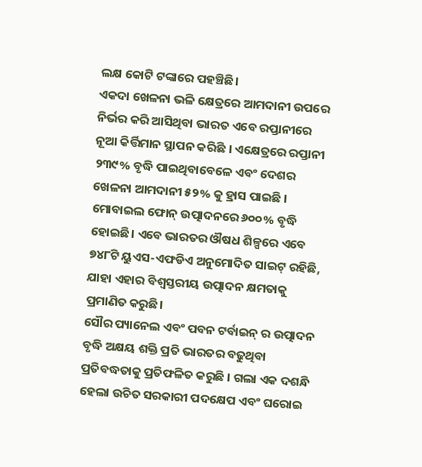ଲକ୍ଷ କୋଟି ଟଙ୍କାରେ ପହଞ୍ଚିଛି।
ଏକଦା ଖେଳନା ଭଳି କ୍ଷେତ୍ରରେ ଆମଦାନୀ ଉପରେ ନିର୍ଭର କରି ଆସିଥିବା ଭାରତ ଏବେ ରପ୍ତାନୀରେ ନୂଆ କିର୍ତ୍ତିମାନ ସ୍ଥାପନ କରିଛି । ଏକ୍ଷେତ୍ରରେ ରପ୍ତାନୀ ୨୩୯% ବୃଦ୍ଧି ପାଇଥିବାବେଳେ ଏବଂ ଦେଶର ଖେଳନା ଆମଦାନୀ ୫୨% କୁ ହ୍ରାସ ପାଇଛି । ମୋବାଇଲ ଫୋନ୍ ଉତ୍ପାଦନରେ ୬୦୦% ବୃଦ୍ଧି ହୋଇଛି। ଏବେ ଭାରତର ଔଷଧ ଶିଳ୍ପରେ ଏବେ ୭୪୮ଟି ୟୁଏସ-ଏଫଡିଏ ଅନୁମୋଦିତ ସାଇଟ୍ ରହିଛି, ଯାହା ଏହାର ବିଶ୍ୱସ୍ତରୀୟ ଉତ୍ପାଦନ କ୍ଷମତାକୁ ପ୍ରମାଣିତ କରୁଛି।
ସୌର ପ୍ୟାନେଲ ଏବଂ ପବନ ଟର୍ବାଇନ୍ ର ଉତ୍ପାଦନ ବୃଦ୍ଧି ଅକ୍ଷୟ ଶକ୍ତି ପ୍ରତି ଭାରତର ବଢୁଥିବା ପ୍ରତିବଦ୍ଧତାକୁ ପ୍ରତିଫଳିତ କରୁଛି । ଗଲା ଏକ ଦଶନ୍ଧି ହେଲା ଉଚିତ ସରକାରୀ ପଦକ୍ଷେପ ଏବଂ ଘରୋଇ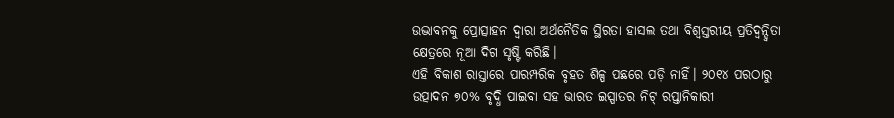ଉଦ୍ଭାବନକୁ ପ୍ରୋତ୍ସାହନ ଦ୍ୱାରା ଅର୍ଥନୈତିକ ସ୍ଥିରତା ହାସଲ ତଥା ବିଶ୍ୱସ୍ତରୀୟ ପ୍ରତିଦ୍ୱନ୍ଦ୍ୱିତା କ୍ଷେତ୍ରରେ ନୂଆ ଦିଗ ସୃଷ୍ଟି କରିଛି।
ଏହି ବିକାଶ ରାସ୍ତାରେ ପାରମ୍ପରିକ ବୃହତ ଶିଳ୍ପ ପଛରେ ପଡ଼ି ନାହିଁ। ୨୦୧୪ ପରଠାରୁ ଉତ୍ପାଦନ ୭୦% ବୃଦ୍ଧି ପାଇବା ସହ ଭାରତ ଇସ୍ପାତର ନିଟ୍ ରପ୍ତାନିକାରୀ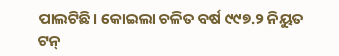ପାଲଟିଛି। କୋଇଲା ଚଳିତ ବର୍ଷ ୯୯୭.୨ ନିୟୁତ ଟନ୍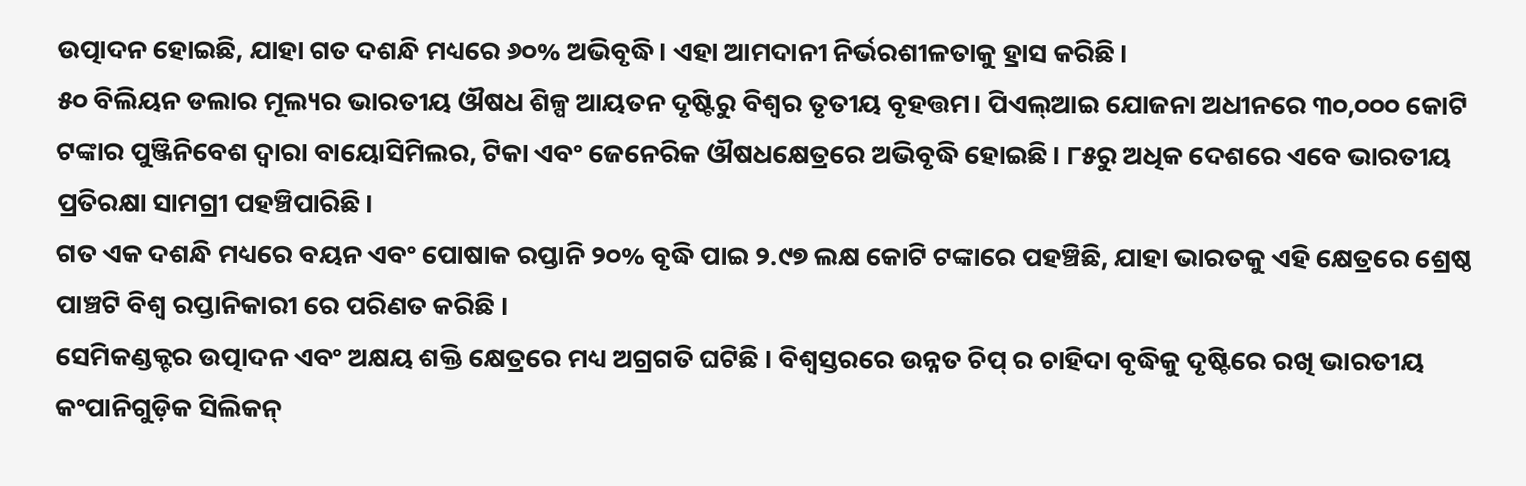ଉତ୍ପାଦନ ହୋଇଛି, ଯାହା ଗତ ଦଶନ୍ଧି ମଧ୍ୟରେ ୬୦% ଅଭିବୃଦ୍ଧି। ଏହା ଆମଦାନୀ ନିର୍ଭରଶୀଳତାକୁ ହ୍ରାସ କରିଛି।
୫୦ ବିଲିୟନ ଡଲାର ମୂଲ୍ୟର ଭାରତୀୟ ଔଷଧ ଶିଳ୍ପ ଆୟତନ ଦୃଷ୍ଟିରୁ ବିଶ୍ୱର ତୃତୀୟ ବୃହତ୍ତମ। ପିଏଲ୍ଆଇ ଯୋଜନା ଅଧୀନରେ ୩୦,୦୦୦ କୋଟି ଟଙ୍କାର ପୁଞ୍ଜିନିବେଶ ଦ୍ୱାରା ବାୟୋସିମିଲର, ଟିକା ଏବଂ ଜେନେରିକ ଔଷଧକ୍ଷେତ୍ରରେ ଅଭିବୃଦ୍ଧି ହୋଇଛି। ୮୫ରୁ ଅଧିକ ଦେଶରେ ଏବେ ଭାରତୀୟ ପ୍ରତିରକ୍ଷା ସାମଗ୍ରୀ ପହଞ୍ଚିପାରିଛି।
ଗତ ଏକ ଦଶନ୍ଧି ମଧ୍ୟରେ ବୟନ ଏବଂ ପୋଷାକ ରପ୍ତାନି ୨୦% ବୃଦ୍ଧି ପାଇ ୨.୯୭ ଲକ୍ଷ କୋଟି ଟଙ୍କାରେ ପହଞ୍ଚିଛି, ଯାହା ଭାରତକୁ ଏହି କ୍ଷେତ୍ରରେ ଶ୍ରେଷ୍ଠ ପାଞ୍ଚଟି ବିଶ୍ୱ ରପ୍ତାନିକାରୀ ରେ ପରିଣତ କରିଛି ।
ସେମିକଣ୍ଡକ୍ଟର ଉତ୍ପାଦନ ଏବଂ ଅକ୍ଷୟ ଶକ୍ତି କ୍ଷେତ୍ରରେ ମଧ୍ୟ ଅଗ୍ରଗତି ଘଟିଛି । ବିଶ୍ୱସ୍ତରରେ ଉନ୍ନତ ଚିପ୍ ର ଚାହିଦା ବୃଦ୍ଧିକୁ ଦୃଷ୍ଟିରେ ରଖି ଭାରତୀୟ କଂପାନିଗୁଡ଼ିକ ସିଲିକନ୍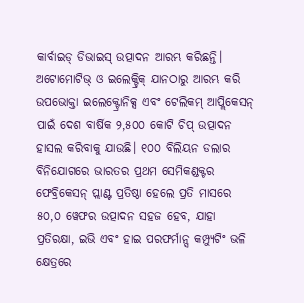କାର୍ବାଇଡ୍ ଡିଭାଇସ୍ ଉତ୍ପାଦନ ଆରମ୍ଭ କରିଛନ୍ତି। ଅଟୋମୋଟିଭ୍ ଓ ଇଲେକ୍ଟ୍ରିକ୍ ଯାନଠାରୁ ଆରମ୍ଭ କରି ଉପଭୋକ୍ତା ଇଲେକ୍ଟ୍ରୋନିକ୍ସ ଏବଂ ଟେଲିକମ୍ ଆପ୍ଲିକେସନ୍ ପାଇଁ ଦେଶ ବାର୍ଷିକ ୨,୫୦୦ କୋଟି ଚିପ୍ ଉତ୍ପାଦନ ହାସଲ କରିବାକୁ ଯାଉଛି। ୧୦୦ ବିଲିୟନ ଡଲାର ବିନିଯୋଗରେ ଭାରତର ପ୍ରଥମ ସେମିକଣ୍ଡକ୍ଟର ଫେବ୍ରିକେସନ୍ ପ୍ଲାଣ୍ଟ ପ୍ରତିଷ୍ଠା ହେଲେ ପ୍ରତି ମାସରେ ୫୦,୦ ୱେଫର ଉତ୍ପାଦନ ସହଜ ହେବ, ଯାହା ପ୍ରତିରକ୍ଷା, ଇଭି ଏବଂ ହାଇ ପରଫର୍ମାନ୍ସ କମ୍ପ୍ୟୁଟିଂ ଭଳି କ୍ଷେତ୍ରରେ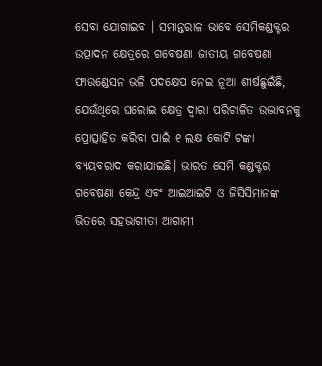ସେବା ଯୋଗାଇବ । ସମାନ୍ତରାଳ ଭାବେ ସେମିକଣ୍ଡକ୍ଟର ଉତ୍ପାଦନ କ୍ଷେତ୍ରରେ ଗବେଷଣା ଜାତୀୟ ଗବେଷଣା ଫାଉଣ୍ଡେସନ ଭଳି ପଦକ୍ଷେପ ନେଇ ନୂଆ ଶୀର୍ଷଛୁଇଁଛି, ଯେଉଁଥିରେ ଘରୋଇ କ୍ଷେତ୍ର ଦ୍ୱାରା ପରିଚାଳିତ ଉଦ୍ଭାବନକୁ ପ୍ରୋତ୍ସାହିତ କରିବା ପାଇଁ ୧ ଲକ୍ଷ କୋଟି ଟଙ୍କା ବ୍ୟୟବରାଦ କରାଯାଇଛି। ଭାରତ ସେମି କଣ୍ଡକ୍ଟର ଗବେଷଣା କେନ୍ଦ୍ର ଏବଂ ଆଇଆଇଟି ଓ ଜିସିସିମାନଙ୍କ ଭିତରେ ସହଭାଗୀତା ଆଗାମୀ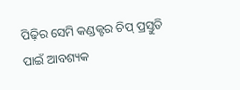ପିଢ଼ିର ସେମି କଣ୍ଡକ୍ଟର ଚିପ୍ ପ୍ରସ୍ତୁତି ପାଇଁ ଆବଶ୍ୟକ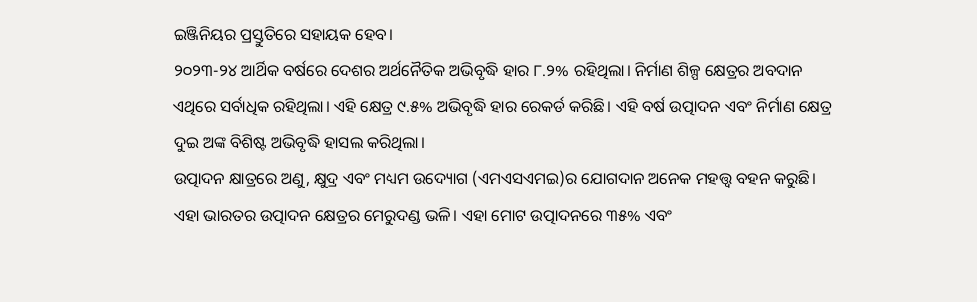ଇଞ୍ଜିନିୟର ପ୍ରସ୍ତୁତିରେ ସହାୟକ ହେବ।
୨୦୨୩-୨୪ ଆର୍ଥିକ ବର୍ଷରେ ଦେଶର ଅର୍ଥନୈତିକ ଅଭିବୃଦ୍ଧି ହାର ୮.୨% ରହିଥିଲା। ନିର୍ମାଣ ଶିଳ୍ପ କ୍ଷେତ୍ରର ଅବଦାନ ଏଥିରେ ସର୍ବାଧିକ ରହିଥିଲା। ଏହି କ୍ଷେତ୍ର ୯.୫% ଅଭିବୃଦ୍ଧି ହାର ରେକର୍ଡ କରିଛି। ଏହି ବର୍ଷ ଉତ୍ପାଦନ ଏବଂ ନିର୍ମାଣ କ୍ଷେତ୍ର ଦୁଇ ଅଙ୍କ ବିଶିଷ୍ଟ ଅଭିବୃଦ୍ଧି ହାସଲ କରିଥିଲା।
ଉତ୍ପାଦନ କ୍ଷାତ୍ରରେ ଅଣୁ, କ୍ଷୁଦ୍ର ଏବଂ ମଧ୍ୟମ ଉଦ୍ୟୋଗ (ଏମଏସଏମଇ)ର ଯୋଗଦାନ ଅନେକ ମହତ୍ତ୍ୱ ବହନ କରୁଛି। ଏହା ଭାରତର ଉତ୍ପାଦନ କ୍ଷେତ୍ରର ମେରୁଦଣ୍ଡ ଭଳି। ଏହା ମୋଟ ଉତ୍ପାଦନରେ ୩୫% ଏବଂ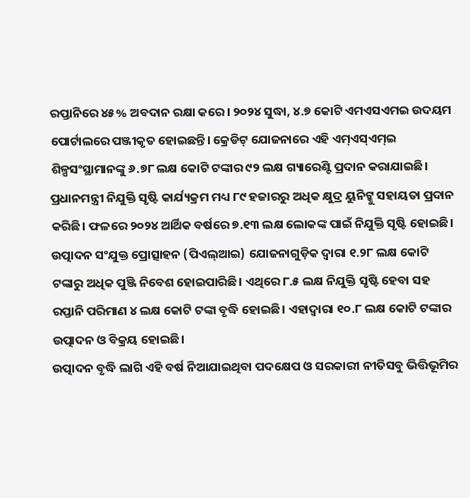ରପ୍ତାନିରେ ୪୫% ଅବଦାନ ରକ୍ଷା କରେ। ୨୦୨୪ ସୁଦ୍ଧା, ୪.୭ କୋଟି ଏମଏସଏମଇ ଉଦୟମ ପୋର୍ଟାଲରେ ପଞ୍ଜୀକୃତ ହୋଇଛନ୍ତି। କ୍ରେଡିଟ୍ ଯୋଜନାରେ ଏହି ଏମ୍ଏସ୍ଏମ୍ଇ ଶିଳ୍ପସଂସ୍ଥାମାନଙ୍କୁ ୬.୭୮ ଲକ୍ଷ କୋଟି ଟଙ୍କାର ୯୨ ଲକ୍ଷ ଗ୍ୟାରେଣ୍ଟି ପ୍ରଦାନ କରାଯାଇଛି। ପ୍ରଧାନମନ୍ତ୍ରୀ ନିଯୁକ୍ତି ସୃଷ୍ଟି କାର୍ଯ୍ୟକ୍ରମ ମଧ୍ୟ ୮୯ ହଜାରରୁ ଅଧିକ କ୍ଷୁଦ୍ର ୟୁନିଟ୍କୁ ସହାୟତା ପ୍ରଦାନ କରିଛି। ଫଳରେ ୨୦୨୪ ଆର୍ଥିକ ବର୍ଷରେ ୭.୧୩ ଲକ୍ଷ ଲୋକଙ୍କ ପାଇଁ ନିଯୁକ୍ତି ସୃଷ୍ଟି ହୋଇଛି।
ଉତ୍ପାଦନ ସଂଯୁକ୍ତ ପ୍ରୋତ୍ସାହନ (ପିଏଲ୍ଆଇ) ଯୋଜନାଗୁଡ଼ିକ ଦ୍ୱାରା ୧.୨୮ ଲକ୍ଷ କୋଟି ଟଙ୍କାରୁ ଅଧିକ ପୁଞ୍ଜି ନିବେଶ ହୋଇପାରିଛି। ଏଥିରେ ୮.୫ ଲକ୍ଷ ନିଯୁକ୍ତି ସୃଷ୍ଟି ହେବା ସହ ରପ୍ତାନି ପରିମାଣ ୪ ଲକ୍ଷ କୋଟି ଟଙ୍କା ବୃଦ୍ଧି ହୋଇଛି। ଏହାଦ୍ୱାରା ୧୦.୮ ଲକ୍ଷ କୋଟି ଟଙ୍କାର ଉତ୍ପାଦନ ଓ ବିକ୍ରୟ ହୋଇଛି।
ଉତ୍ପାଦନ ବୃଦ୍ଧି ଲାଗି ଏହି ବର୍ଷ ନିଆଯାଇଥିବା ପଦକ୍ଷେପ ଓ ସରକାରୀ ନୀତିସବୁ ଭିତ୍ତିଭୂମିର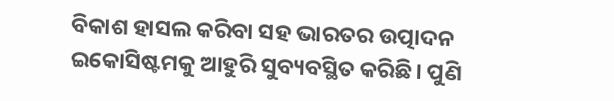ବିକାଶ ହାସଲ କରିବା ସହ ଭାରତର ଉତ୍ପାଦନ ଇକୋସିଷ୍ଟମକୁ ଆହୁରି ସୁବ୍ୟବସ୍ଥିତ କରିଛି। ପୁଣି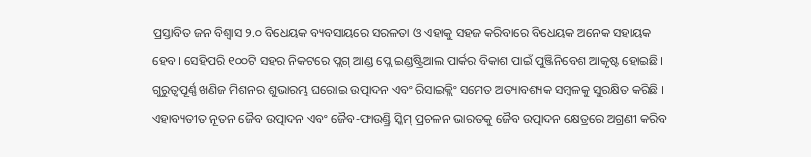ପ୍ରସ୍ତାବିତ ଜନ ବିଶ୍ୱାସ ୨.୦ ବିଧେୟକ ବ୍ୟବସାୟରେ ସରଳତା ଓ ଏହାକୁ ସହଜ କରିବାରେ ବିଧେୟକ ଅନେକ ସହାୟକ ହେବ। ସେହିପରି ୧୦୦ଟି ସହର ନିକଟରେ ପ୍ଲଗ୍ ଆଣ୍ଡ ପ୍ଲେ ଇଣ୍ଡଷ୍ଟ୍ରିଆଲ ପାର୍କର ବିକାଶ ପାଇଁ ପୁଞ୍ଜିନିବେଶ ଆକୃଷ୍ଟ ହୋଇଛି। ଗୁରୁତ୍ୱପୂର୍ଣ୍ଣ ଖଣିଜ ମିଶନର ଶୁଭାରମ୍ଭ ଘରୋଇ ଉତ୍ପାଦନ ଏବଂ ରିସାଇକ୍ଲିଂ ସମେତ ଅତ୍ୟାବଶ୍ୟକ ସମ୍ବଳକୁ ସୁରକ୍ଷିତ କରିଛି । ଏହାବ୍ୟତୀତ ନୂତନ ଜୈବ ଉତ୍ପାଦନ ଏବଂ ଜୈବ-ଫାଉଣ୍ଡ୍ରି ସ୍କିମ୍ ପ୍ରଚଳନ ଭାରତକୁ ଜୈବ ଉତ୍ପାଦନ କ୍ଷେତ୍ରରେ ଅଗ୍ରଣୀ କରିବ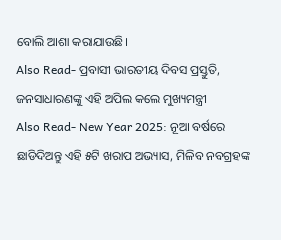ବୋଲି ଆଶା କରାଯାଉଛି।
Also Read- ପ୍ରବାସୀ ଭାରତୀୟ ଦିବସ ପ୍ରସ୍ତୁତି, ଜନସାଧାରଣଙ୍କୁ ଏହି ଅପିଲ କଲେ ମୁଖ୍ୟମନ୍ତ୍ରୀ
Also Read- New Year 2025: ନୂଆ ବର୍ଷରେ ଛାଡିଦିଅନ୍ତୁ ଏହି ୫ଟି ଖରାପ ଅଭ୍ୟାସ, ମିଳିବ ନବଗ୍ରହଙ୍କ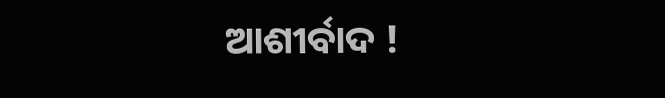ଆଶୀର୍ବାଦ !